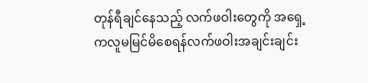တုန်ရီချင်နေသည့် လက်ဖဝါးတွေကို အရှေ့ကလူမမြင်မိစေရန်လက်ဖဝါးအချင်းချင်း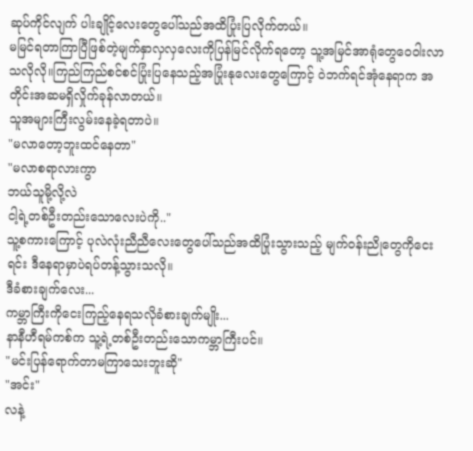ဆုပ်ကိုင်လျက် ပါးချိုင့်လေးတွေပေါ်သည်အထိပြုံးပြလိုက်တယ်။
မမြင်ရတာကြာပြီဖြစ်တဲ့မျက်နှာလှလှလေးကိုပြန်မြင်လိုက်ရတော့ သူ့အမြင်အာရုံတွေဝေဝါးလာသလိုလို။ကြည်ကြည်စင်စင်ပြုံးပြနေသည့်အပြုံးနုလေးတွေကြောင့် ဝဲဘက်ရင်အုံနေရာက အတိုင်းအဆမရှိလှိုက်ခုန်လာတယ်။
သူအများကြီးလွမ်းနေခဲ့ရတာပဲ။
"မလာတော့ဘူးထင်နေတာ"
"မလာစရာလားကွာ
ဘယ်သူမို့လို့လဲ
ငါ့ရဲ့တစ်ဦးတည်းသောလေးပဲကို.."
သူ့စကားကြောင့် ပုလဲလုံးညီညီလေးတွေပေါ်သည်အထိပြုံးသွားသည့် မျက်ဝန်းညိုတွေကိုငေးရင်း ဒီနေရာမှာပဲရပ်တန့်သွားသလို။
ဒီခံစားချက်လေး...
ကမ္ဘာကြီးကိုငေးကြည့်နေရသလိုခံစားချက်မျိုး...
နာနီဟီရမ်ကစ်က သူ့ရဲ့တစ်ဦးတည်းသောကမ္ဘာကြီးပင်။
"မင်းပြန်ရောက်တာမကြာသေးဘူးဆို"
"အင်း"
လနဲ့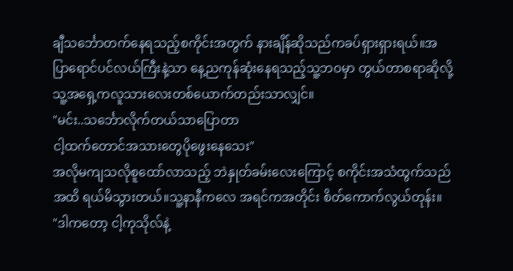ချီသင်္ဘောတက်နေရသည့်စကိုင်းအတွက် နားချိန်ဆိုသည်ကခပ်ရှားရှားရယ်။အပြာရောင်ပင်လယ်ကြီးနဲ့သာ နေ့ညကုန်ဆုံးနေရသည့်သူ့ဘဝမှာ တွယ်တာစရာဆိုလို့ သူ့အရှေ့ကလူသားလေးတစ်ယောက်တည်းသာလျှင်။
"မင်း..သင်္ဘောလိုက်တယ်သာပြောတာ
ငါ့ထက်တောင်အသားတွေပိုဖွေးနေသေး"
အလိုမကျသလိုစူထော်လာသည့် ဘဲနှုတ်ခမ်းလေးကြောင့် စကိုင်းအသံထွက်သည်အထိ ရယ်မိသွားတယ်။သူ့နာနီကလေ အရင်ကအတိုင်း စိတ်ကောက်လွယ်တုန်း။
"ဒါကတော့ ငါ့ကုသိုလ်နဲ့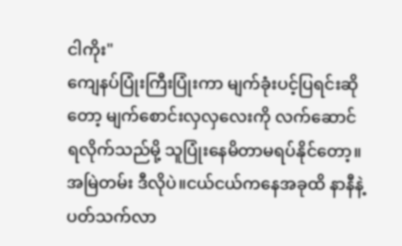ငါကိုး"
ကျေနပ်ပြုံးကြီးပြုံးကာ မျက်ခုံးပင့်ပြရင်းဆိုတော့ မျက်စောင်းလှလှလေးကို လက်ဆောင်ရလိုက်သည်မို့ သူပြုံးနေမိတာမရပ်နိုင်တော့။အမြဲတမ်း ဒီလိုပဲ။ငယ်ငယ်ကနေအခုထိ နာနီနဲ့ပတ်သက်လာ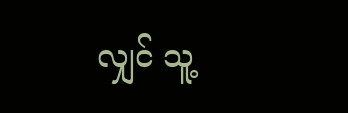လျှင် သူ့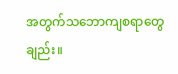အတွက်သဘောကျစရာတွေချည်း။